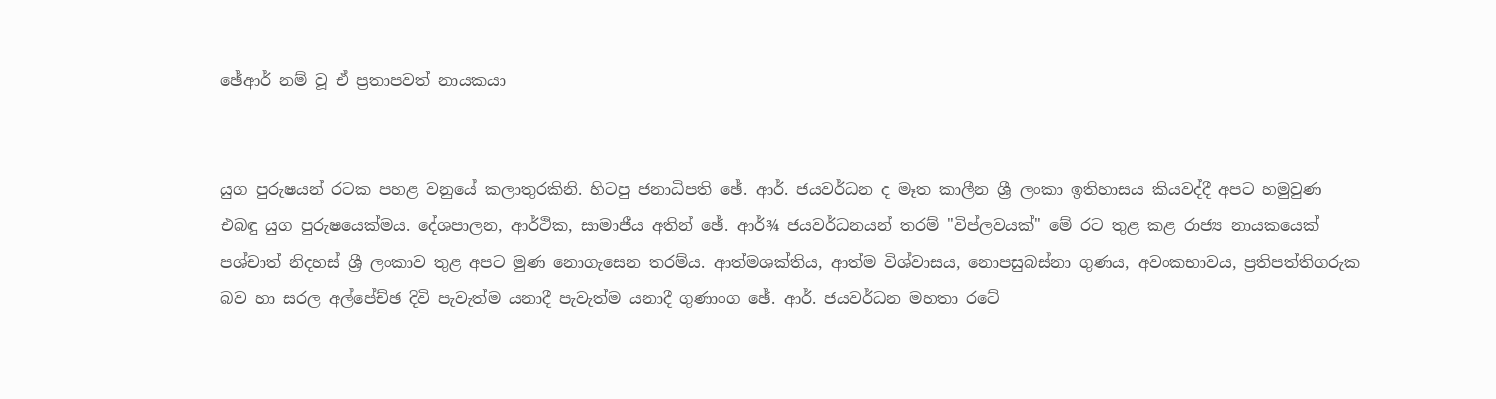ඡේආර් නම් වූ ඒ ප්‍රතාපවත් නායකයා


යුග පුරුෂයන් රටක පහළ වනුයේ කලාතුරකිනි. හිටපු ජනාධිපති ඡේ. ආර්. ජයවර්ධන ද මෑත කාලීන ශ්‍රී ලංකා ඉතිහාසය කියවද්දී අපට හමුවුණ එබඳු යුග පුරුෂයෙක්‌මය. දේශපාලන, ආර්ථික, සාමාජීය අතින් ඡේ. ආර්¾ ජයවර්ධනයන් තරම් "විප්ලවයක්‌" මේ රට තුළ කළ රාජ්‍ය නායකයෙක්‌ පශ්චාත් නිදහස්‌ ශ්‍රී ලංකාව තුළ අපට මුණ නොගැසෙන තරම්ය. ආත්මශක්‌තිය, ආත්ම විශ්වාසය, නොපසුබස්‌නා ගුණය, අවංකභාවය, ප්‍රතිපත්තිගරුක බව හා සරල අල්පේච්ඡ දිවි පැවැත්ම යනාදී පැවැත්ම යනාදී ගුණාංග ඡේ. ආර්. ජයවර්ධන මහතා රටේ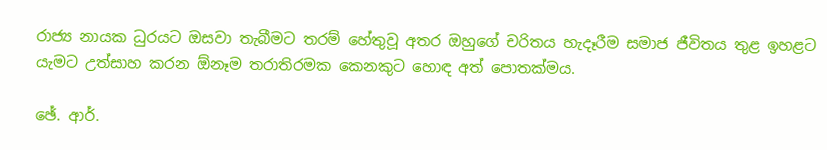රාජ්‍ය නායක ධුරයට ඔසවා තැබීමට තරම් හේතුවූ අතර ඔහුගේ චරිතය හැදෑරීම සමාජ ජීවිතය තුළ ඉහළට යැමට උත්සාහ කරන ඕනෑම තරාතිරමක කෙනකුට හොඳ අත් පොතක්‌මය.

ඡේ. ආර්.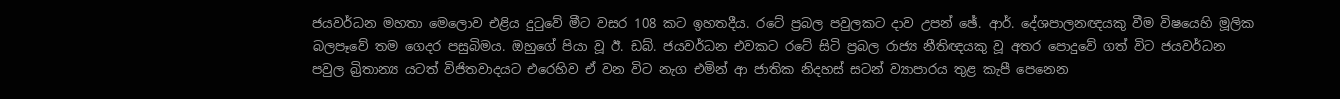ජයවර්ධන මහතා මෙලොව එළිය දුටුවේ මීට වසර 108 කට ඉහතදීය. රටේ ප්‍රබල පවුලකට දාව උපන් ඡේ. ආර්. දේශපාලනඥයකු වීම විෂයෙහි මූලික බලපෑවේ තම ගෙදර පසුබිමය. ඔහුගේ පියා වූ ඊ. ඩබ්. ජයවර්ධන එවකට රටේ සිටි ප්‍රබල රාජ්‍ය නීතිඥයකු වූ අතර පොදුවේ ගත් විට ජයවර්ධන පවුල බ්‍රිතාන්‍ය යටත් විජිතවාදයට එරෙහිව ඒ වන විට නැග එමින් ආ ජාතික නිදහස්‌ සටන් ව්‍යාපාරය තුළ කැපී පෙනෙන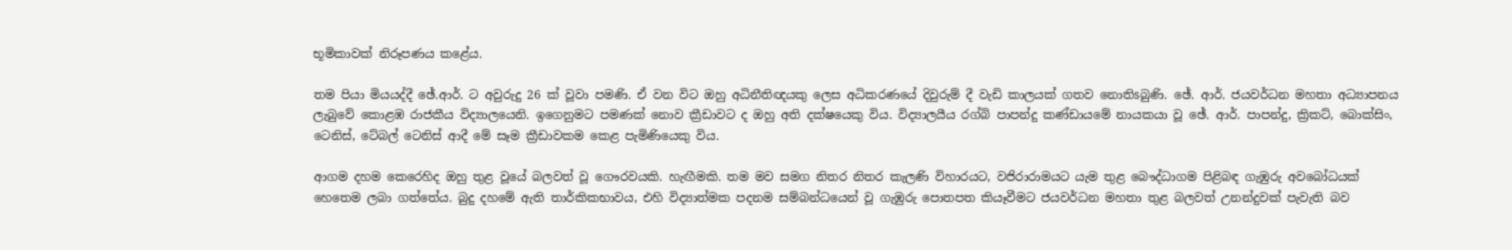භූමිකාවක්‌ නිරූපණය කළේය.

තම පියා මියයද්දී ඡේ.ආර්. ට අවුරුදු 26 ක්‌ වූවා පමණි. ඒ වන විට ඔහු අධිනීතිඥයකු ලෙස අධිකරණයේ දිවුරුම් දී වැඩි කාලයක්‌ ගතව නොතිsබුණි. ඡේ. ආර්. ජයවර්ධන මහතා අධ්‍යාපනය ලැබුවේ කොළඹ රාජකීය විද්‍යාලයෙනි. ඉගෙනුමට පමණක්‌ නොව ක්‍රීඩාවට ද ඔහු අති දක්‌ෂයෙකු විය. විද්‍යාලයීය රග්බි පාපන්දු කණ්‌ඩායමේ නායකයා වූ ඡේ. ආර්. පාපන්දු, ක්‍රිකට්‌, බොක්‌සිං, ටෙනිස්‌, ටේබල් ටෙනිස්‌ ආදී මේ සෑම ක්‍රීඩාවකම කෙළ පැමිණියෙකු විය.

ආගම දහම කෙරෙහිද ඔහු තුළ වූයේ බලවත් වූ ගෞරවයකි. හැඟීමකි. තම මව සමග නිතර නිතර කැලණි විහාරයට, වජිරාරාමයට යැම තුළ බෞද්ධාගම පිළිබඳ ගැඹුරු අවබෝධයක්‌ හෙතෙම ලබා ගත්තේය. බුදු දහමේ ඇති තාර්කිකභාවය, එහි විද්‍යාත්මක පදනම සම්බන්ධයෙන් වූ ගැඹුරු පොතපත කියෑවීමට ජයවර්ධන මහතා තුළ බලවත් උනන්දුවක්‌ පැවැති බව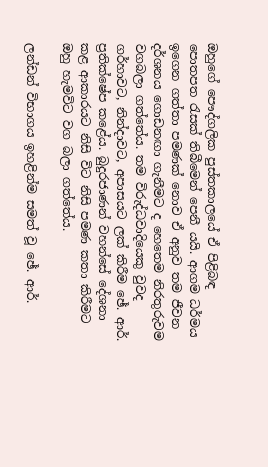ඔහුගේ පෞද්ගලික පුස්‌තකාලයේ ඒ පිළිබඳ පොතපත රැසක්‌ තිබීමෙන් පෙනී යයි. ආගම ධර්මය ඉගෙන ගත්තා පමණක්‌ නොව ඒ අනුව තම ජීවන දර්ශනය ගොඩනඟා ගැනීමට ද හෙතෙම නිරතුරුවම වගබලා ගත්තේය. තම විරුද්ධවාදියෙකු වුවද ගර්හාවට, නින්දාවට, අපාසයට ලක්‌ කිරීම ඡේ. ආර්. ප්‍රතික්‌ෂේප කළේය. බුදුරජාණන් වහන්සේ දේශනා කළ ආකාරයට නිසි විට නිසි පමණ කතා කිරීමට ඔහු හැමවිට වග බලා ගත්තේය.

ලන්ඩන් විභාගය ඉහළින්ම සමත් වූ ඡේ. ආර්.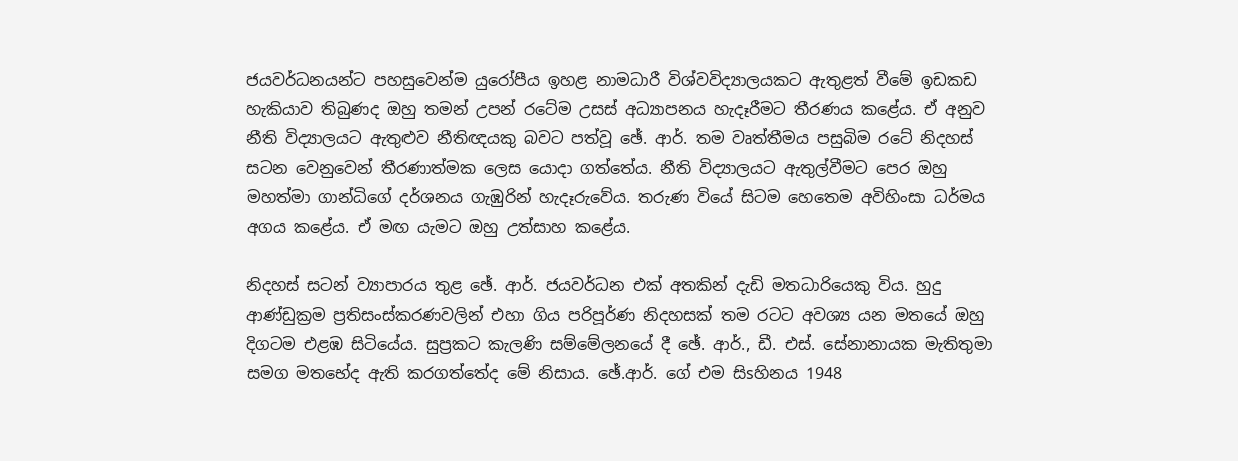ජයවර්ධනයන්ට පහසුවෙන්ම යුරෝපීය ඉහළ නාමධාරී විශ්වවිද්‍යාලයකට ඇතුළත් වීමේ ඉඩකඩ හැකියාව තිබුණද ඔහු තමන් උපන් රටේම උසස්‌ අධ්‍යාපනය හැදෑරීමට තීරණය කළේය. ඒ අනුව නීති විද්‍යාලයට ඇතුළුව නීතිඥයකු බවට පත්වූ ඡේ. ආර්. තම වෘත්තීමය පසුබිම රටේ නිදහස්‌ සටන වෙනුවෙන් තීරණාත්මක ලෙස යොදා ගත්තේය. නීති විද්‍යාලයට ඇතුල්වීමට පෙර ඔහු මහත්මා ගාන්ධිගේ දර්ශනය ගැඹුරින් හැදෑරුවේය. තරුණ වියේ සිටම හෙතෙම අවිහිංසා ධර්මය අගය කළේය. ඒ මඟ යැමට ඔහු උත්සාහ කළේය.

නිදහස්‌ සටන් ව්‍යාපාරය තුළ ඡේ. ආර්. ජයවර්ධන එක්‌ අතකින් දැඩි මතධාරියෙකු විය. හුදු ආණ්‌ඩුක්‍රම ප්‍රතිසංස්‌කරණවලින් එහා ගිය පරිපූර්ණ නිදහසක්‌ තම රටට අවශ්‍ය යන මතයේ ඔහු දිගටම එළඹ සිටියේය. සුප්‍රකට කැලණි සම්මේලනයේ දී ඡේ. ආර්., ඩී. එස්‌. සේනානායක මැතිතුමා සමග මතභේද ඇති කරගත්තේද මේ නිසාය. ඡේ.ආර්. ගේ එම සිsහිනය 1948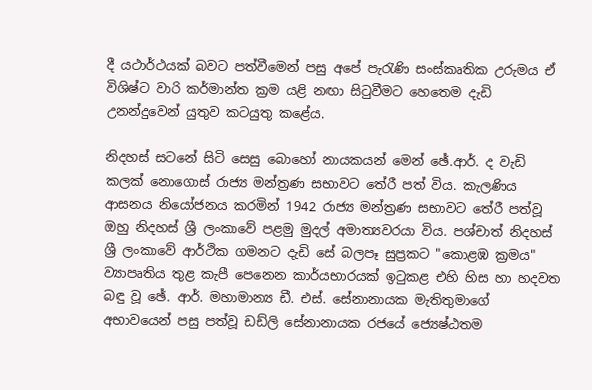දී යථාර්ථයක්‌ බවට පත්වීමෙන් පසු අපේ පැරැණි සංස්‌කෘතික උරුමය ඒ විශිෂ්ට වාරි කර්මාන්ත ක්‍රම යළි නඟා සිටුවීමට හෙතෙම දැඩි උනන්දුවෙන් යුතුව කටයුතු කළේය.

නිදහස්‌ සටනේ සිටි සෙසු බොහෝ නායකයන් මෙන් ඡේ.ආර්. ද වැඩි කලක්‌ නොගොස්‌ රාජ්‍ය මන්ත්‍රණ සභාවට තේරී පත් විය. කැලණිය ආසනය නියෝජනය කරමින් 1942 රාජ්‍ය මන්ත්‍රණ සභාවට තේරී පත්වූ ඔහු නිදහස්‌ ශ්‍රී ලංකාවේ පළමු මුදල් අමාත්‍යවරයා විය. පශ්චාත් නිදහස්‌ ශ්‍රී ලංකාවේ ආර්ථික ගමනට දැඩි සේ බලපෑ සුප්‍රකට "කොළඹ ක්‍රමය" ව්‍යාපෘතිය තුළ කැපී පෙනෙන කාර්යභාරයක්‌ ඉටුකළ එහි හිස හා හදවත බඳු වූ ඡේ. ආර්. මහාමාන්‍ය ඩී. එස්‌. සේනානායක මැතිතුමාගේ අභාවයෙන් පසු පත්වූ ඩඩ්ලි සේනානායක රජයේ ජ්‍යෙෂ්ඨතම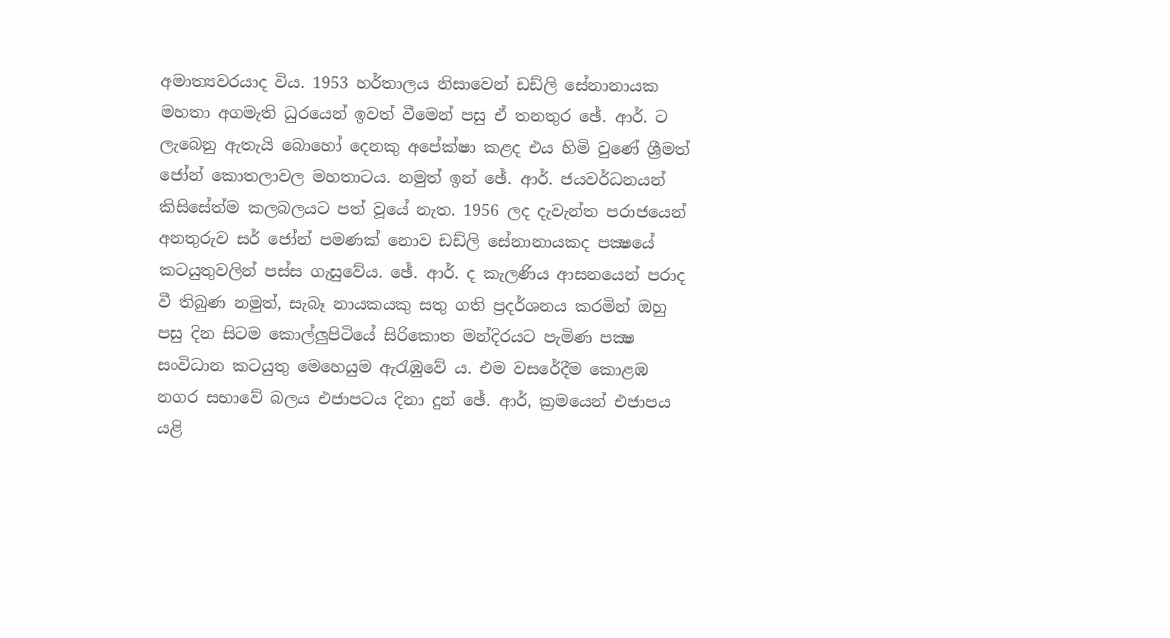අමාත්‍යවරයාද විය. 1953 හර්තාලය නිසාවෙන් ඩඩ්ලි සේනානායක මහතා අගමැති ධුරයෙන් ඉවත් වීමෙන් පසු ඒ තනතුර ඡේ. ආර්. ට ලැබෙනු ඇතැයි බොහෝ දෙනකු අපේක්‌ෂා කළද එය හිමි වුණේ ශ්‍රීමත් ජෝන් කොතලාවල මහතාටය. නමුත් ඉන් ඡේ. ආර්. ජයවර්ධනයන් කිසිසේත්ම කලබලයට පත් වූයේ නැත. 1956 ලද දැවැන්ත පරාජයෙන් අනතුරුව සර් ජෝන් පමණක්‌ නොව ඩඩ්ලි සේනානායකද පක්‍ෂයේ කටයුතුවලින් පස්‌ස ගැසුවේය. ඡේ. ආර්. ද කැලණිය ආසනයෙන් පරාද වී තිබුණ නමුත්, සැබෑ නායකයකු සතු ගති ප්‍රදර්ශනය කරමින් ඔහු පසු දින සිටම කොල්ලුපිටියේ සිරිකොත මන්දිරයට පැමිණ පක්‍ෂ සංවිධාන කටයුතු මෙහෙයුම ඇරැඹුවේ ය. එම වසරේදීම කොළඹ නගර සභාවේ බලය එජාපටය දිනා දුන් ඡේ. ආර්, ක්‍රමයෙන් එජාපය යළි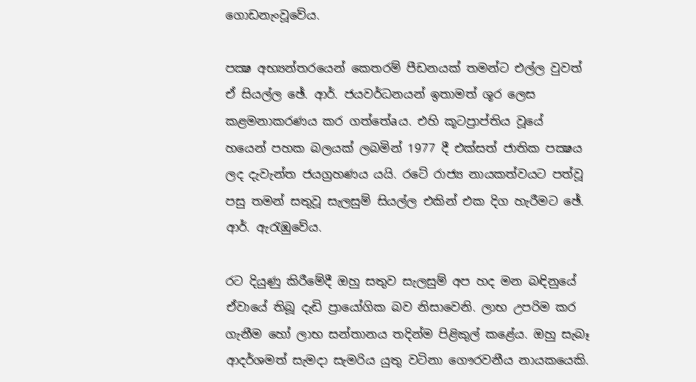ගොඩනැංවූවේය.

පක්‍ෂ අභ්‍යන්තරයෙන් කෙතරම් පීඩනයක්‌ තමන්ට එල්ල වුවත් ඒ සියල්ල ඡේ. ආර්. ජයවර්ධනයන් ඉතාමත් ශූර ලෙස කළමනාකරණය කර ගත්තේaය. එහි කූටප්‍රාප්තිය වූයේ හයෙන් පහක බලයක්‌ ලබමින් 1977 දී එක්‌සත් ජාතික පක්‍ෂය ලද දැවැන්ත ජයග්‍රහණය යයි. රටේ රාජ්‍ය නායකත්වයට පත්වූ පසු තමන් සතුවූ සැලසුම් සියල්ල එකින් එක දිග හැරීමට ඡේ. ආර්. ඇරැඹුවේය.

රට දියුණු කිරීමේදී ඔහු සතුව සැලසුම් අප හද මන බඳිනුයේ ඒවායේ තිබූ දැඩි ප්‍රායෝගික බව නිසාවෙනි. ලාභ උපරිම කර ගැනීම හෝ ලාභ සන්තානය තදින්ම පිළිකුල් කළේය. ඔහු සැබෑ ආදර්ශමත් සැමදා සැමරිය යුතු වටිනා ගෞරවනීය නායකයෙකි.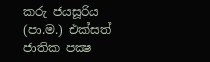කරු ජයසූරිය
(පා.ම.) එක්‌සත් ජාතික පක්‍ෂ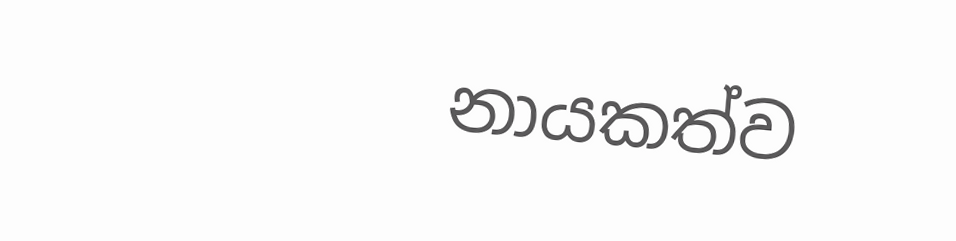නායකත්ව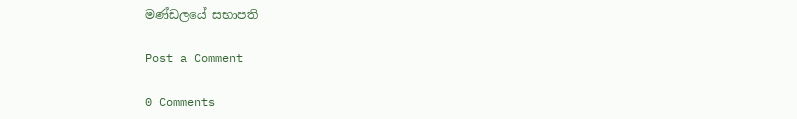මණ්‌ඩලයේ සභාපති

Post a Comment

0 Comments